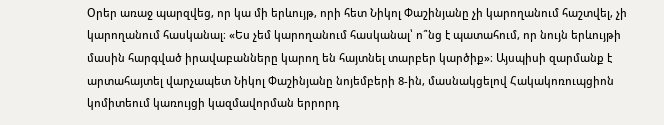Օրեր առաջ պարզվեց, որ կա մի երևույթ, որի հետ Նիկոլ Փաշինյանը չի կարողանում հաշտվել, չի կարողանում հասկանալ։ «Ես չեմ կարողանում հասկանալ՝ ո՞նց է պատահում, որ նույն երևույթի մասին հարգված իրավաբանները կարող են հայտնել տարբեր կարծիք»։ Այսպիսի զարմանք է արտահայտել վարչապետ Նիկոլ Փաշինյանը նոյեմբերի 8-ին, մասնակցելով Հակակոռուպցիոն կոմիտեում կառույցի կազմավորման երրորդ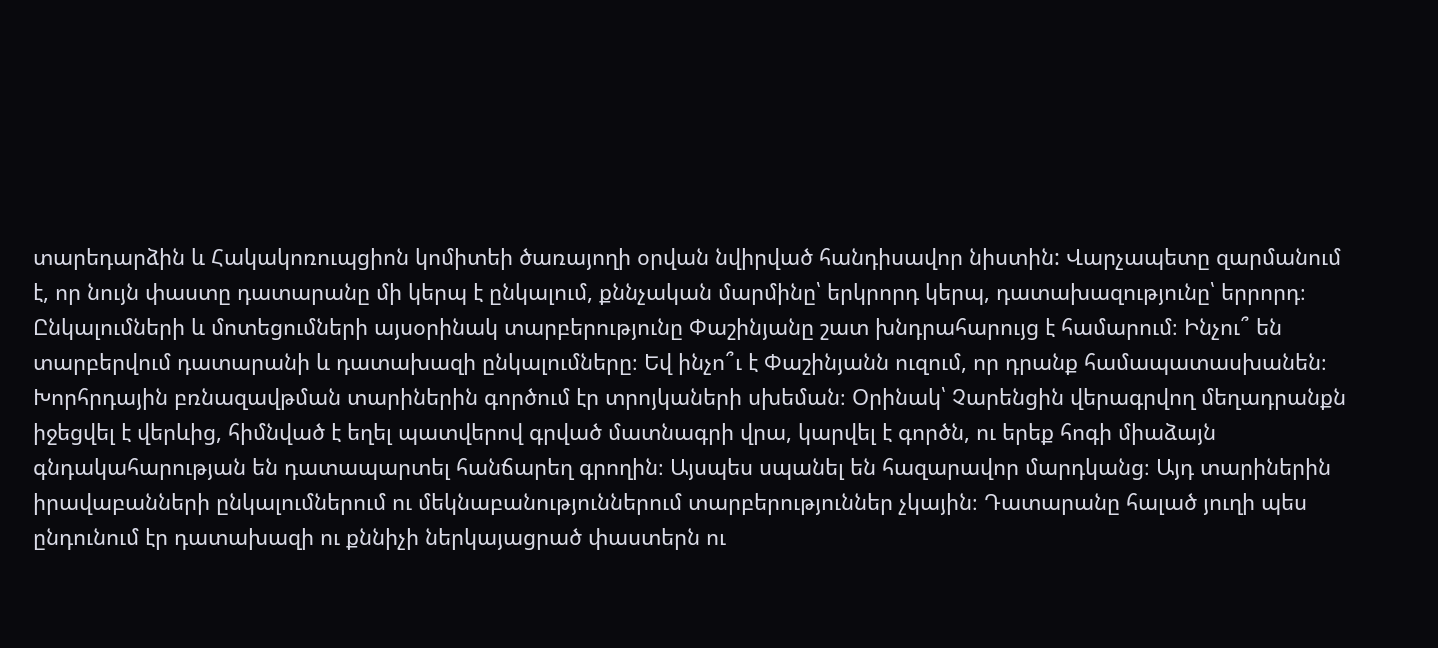տարեդարձին և Հակակոռուպցիոն կոմիտեի ծառայողի օրվան նվիրված հանդիսավոր նիստին: Վարչապետը զարմանում է, որ նույն փաստը դատարանը մի կերպ է ընկալում, քննչական մարմինը՝ երկրորդ կերպ, դատախազությունը՝ երրորդ։ Ընկալումների և մոտեցումների այսօրինակ տարբերությունը Փաշինյանը շատ խնդրահարույց է համարում։ Ինչու՞ են տարբերվում դատարանի և դատախազի ընկալումները։ Եվ ինչո՞ւ է Փաշինյանն ուզում, որ դրանք համապատասխանեն։
Խորհրդային բռնազավթման տարիներին գործում էր տրոյկաների սխեման։ Օրինակ՝ Չարենցին վերագրվող մեղադրանքն իջեցվել է վերևից, հիմնված է եղել պատվերով գրված մատնագրի վրա, կարվել է գործն, ու երեք հոգի միաձայն գնդակահարության են դատապարտել հանճարեղ գրողին։ Այսպես սպանել են հազարավոր մարդկանց։ Այդ տարիներին իրավաբանների ընկալումներում ու մեկնաբանություններում տարբերություններ չկային։ Դատարանը հալած յուղի պես ընդունում էր դատախազի ու քննիչի ներկայացրած փաստերն ու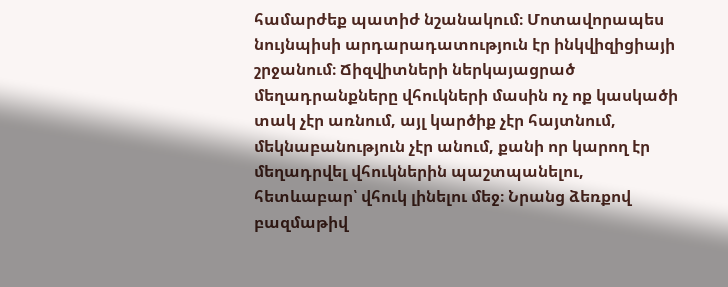համարժեք պատիժ նշանակում։ Մոտավորապես նույնպիսի արդարադատություն էր ինկվիզիցիայի շրջանում։ Ճիզվիտների ներկայացրած մեղադրանքները վհուկների մասին ոչ ոք կասկածի տակ չէր առնում, այլ կարծիք չէր հայտնում, մեկնաբանություն չէր անում, քանի որ կարող էր մեղադրվել վհուկներին պաշտպանելու, հետևաբար՝ վհուկ լինելու մեջ։ Նրանց ձեռքով բազմաթիվ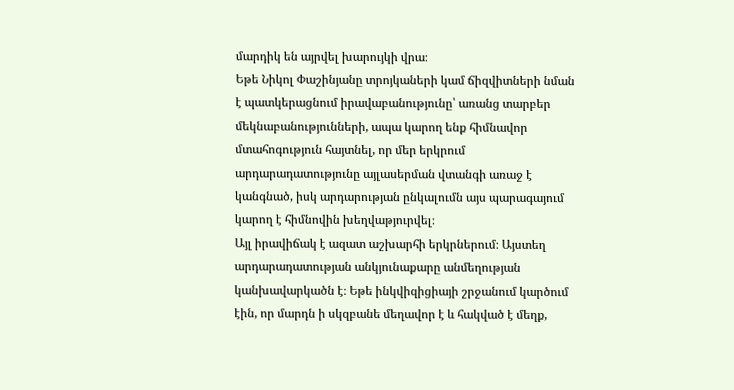մարդիկ են այրվել խարույկի վրա։
Եթե Նիկոլ Փաշինյանը տրոյկաների կամ ճիզվիտների նման է պատկերացնում իրավաբանությունը՝ առանց տարբեր մեկնաբանությունների, ապա կարող ենք հիմնավոր մտահոգություն հայտնել, որ մեր երկրում արդարադատությունը այլասերման վտանգի առաջ է կանգնած, իսկ արդարության ընկալումն այս պարագայում կարող է հիմնովին խեղվաթյուրվել։
Այլ իրավիճակ է ազատ աշխարհի երկրներում։ Այստեղ արդարադատության անկյունաքարը անմեղության կանխավարկածն է։ Եթե ինկվիզիցիայի շրջանում կարծում էին, որ մարդն ի սկզբանե մեղավոր է և հակված է մեղք,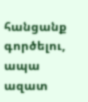հանցանք գործելու, ապա ազատ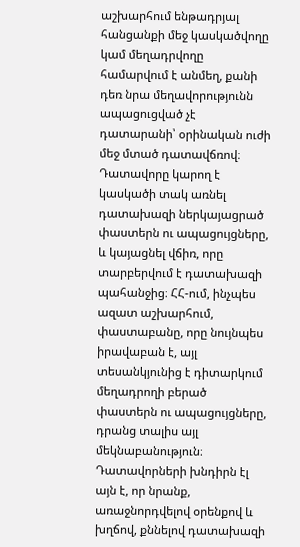աշխարհում ենթադրյալ հանցանքի մեջ կասկածվողը կամ մեղադրվողը համարվում է անմեղ, քանի դեռ նրա մեղավորությունն ապացուցված չէ դատարանի՝ օրինական ուժի մեջ մտած դատավճռով։ Դատավորը կարող է կասկածի տակ առնել դատախազի ներկայացրած փաստերն ու ապացույցները, և կայացնել վճիռ, որը տարբերվում է դատախազի պահանջից։ ՀՀ-ում, ինչպես ազատ աշխարհում, փաստաբանը, որը նույնպես իրավաբան է, այլ տեսանկյունից է դիտարկում մեղադրողի բերած փաստերն ու ապացույցները, դրանց տալիս այլ մեկնաբանություն։ Դատավորների խնդիրն էլ այն է, որ նրանք, առաջնորդվելով օրենքով և խղճով, քննելով դատախազի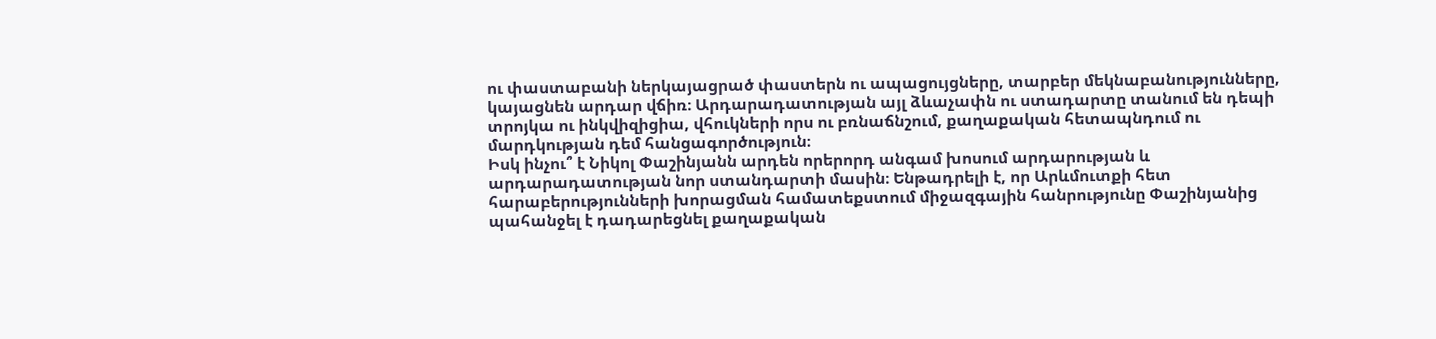ու փաստաբանի ներկայացրած փաստերն ու ապացույցները, տարբեր մեկնաբանությունները, կայացնեն արդար վճիռ։ Արդարադատության այլ ձևաչափն ու ստադարտը տանում են դեպի տրոյկա ու ինկվիզիցիա, վհուկների որս ու բռնաճնշում, քաղաքական հետապնդում ու մարդկության դեմ հանցագործություն։
Իսկ ինչու՞ է Նիկոլ Փաշինյանն արդեն որերորդ անգամ խոսում արդարության և արդարադատության նոր ստանդարտի մասին։ Ենթադրելի է, որ Արևմուտքի հետ հարաբերությունների խորացման համատեքստում միջազգային հանրությունը Փաշինյանից պահանջել է դադարեցնել քաղաքական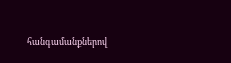հանգամանքներով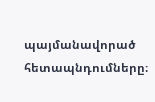պայմանավորած հետապնդումները։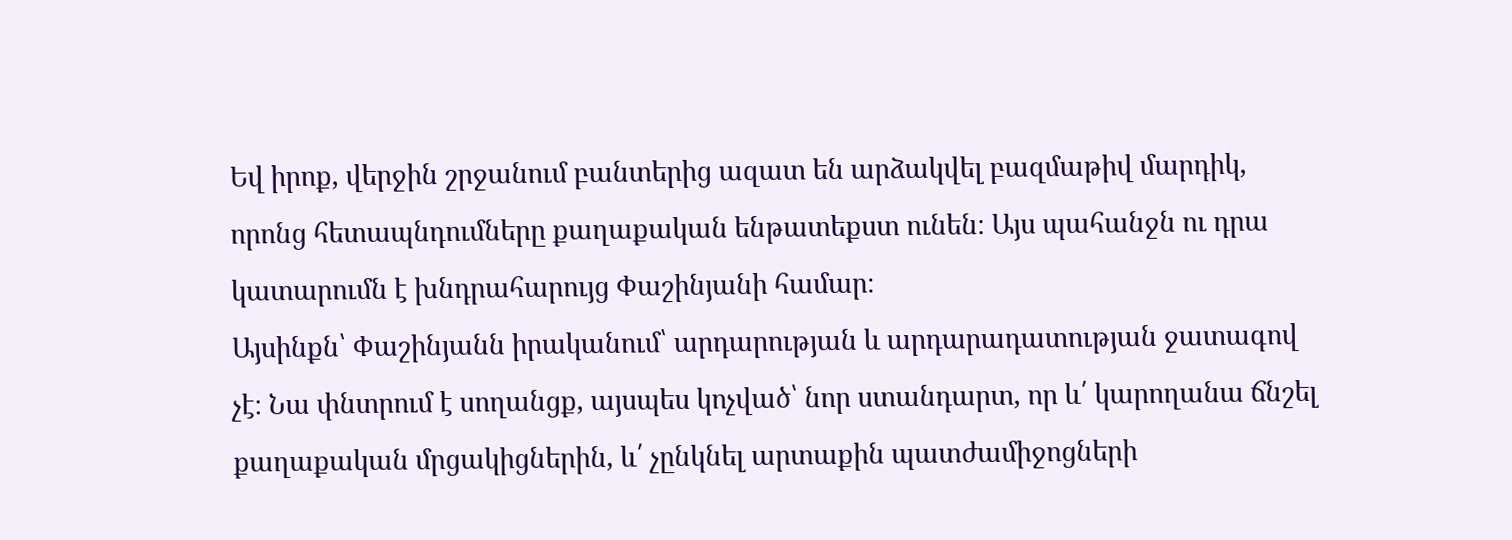Եվ իրոք, վերջին շրջանում բանտերից ազատ են արձակվել բազմաթիվ մարդիկ, որոնց հետապնդումները քաղաքական ենթատեքստ ունեն։ Այս պահանջն ու դրա կատարումն է խնդրահարույց Փաշինյանի համար։
Այսինքն՝ Փաշինյանն իրականում՝ արդարության և արդարադատության ջատագով չէ։ Նա փնտրում է սողանցք, այսպես կոչված՝ նոր ստանդարտ, որ և՛ կարողանա ճնշել քաղաքական մրցակիցներին, և՛ չընկնել արտաքին պատժամիջոցների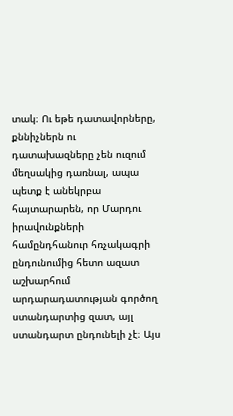տակ։ Ու եթե դատավորները, քննիչներն ու դատախազները չեն ուզում մեղսակից դառնալ, ապա պետք է անեկրբա հայտարարեն, որ Մարդու իրավունքների համընդհանուր հռչակագրի ընդունումից հետո ազատ աշխարհում արդարադատության գործող ստանդարտից զատ, այլ ստանդարտ ընդունելի չէ։ Այս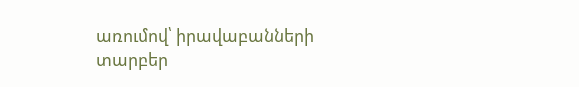առումով՝ իրավաբանների տարբեր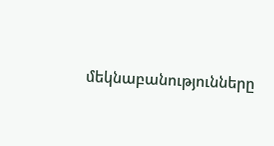մեկնաբանությունները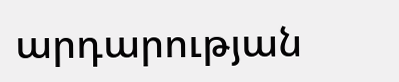արդարության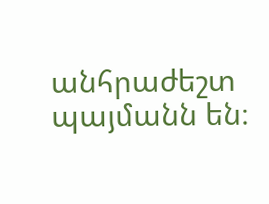անհրաժեշտ պայմանն են։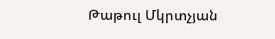Թաթուլ Մկրտչյան